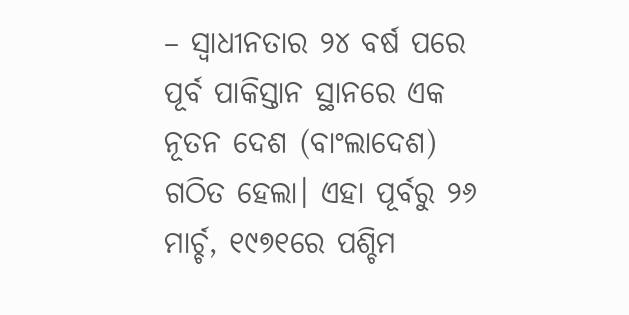– ସ୍ୱାଧୀନତାର ୨୪ ବର୍ଷ ପରେ ପୂର୍ବ ପାକିସ୍ତାନ ସ୍ଥାନରେ ଏକ ନୂତନ ଦେଶ (ବାଂଲାଦେଶ) ଗଠିତ ହେଲା। ଏହା ପୂର୍ବରୁ ୨୬ ମାର୍ଚ୍ଚ, ୧୯୭୧ରେ ପଶ୍ଚିମ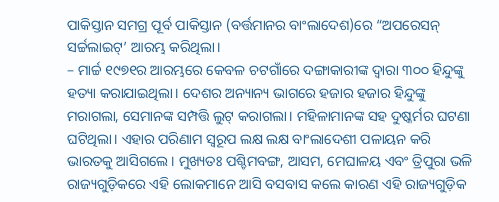ପାକିସ୍ତାନ ସମଗ୍ର ପୂର୍ବ ପାକିସ୍ତାନ (ବର୍ତ୍ତମାନର ବାଂଲାଦେଶ)ରେ “ଅପରେସନ୍ ସର୍ଚ୍ଚଲାଇଟ୍’ ଆରମ୍ଭ କରିଥିଲା।
– ମାର୍ଚ୍ଚ ୧୯୭୧ର ଆରମ୍ଭରେ କେବଳ ଚଟଗାଁରେ ଦଙ୍ଗାକାରୀଙ୍କ ଦ୍ୱାରା ୩୦୦ ହିନ୍ଦୁଙ୍କୁ ହତ୍ୟା କରାଯାଇଥିଲା। ଦେଶର ଅନ୍ୟାନ୍ୟ ଭାଗରେ ହଜାର ହଜାର ହିନ୍ଦୁଙ୍କୁ ମରାଗଲା, ସେମାନଙ୍କ ସମ୍ପତ୍ତି ଲୁଟ୍ କରାଗଲା। ମହିଳାମାନଙ୍କ ସହ ଦୁଷ୍କର୍ମର ଘଟଣା ଘଟିଥିଲା। ଏହାର ପରିଣାମ ସ୍ୱରୂପ ଲକ୍ଷ ଲକ୍ଷ ବାଂଲାଦେଶୀ ପଳାୟନ କରି ଭାରତକୁ ଆସିଗଲେ। ମୁଖ୍ୟତଃ ପଶ୍ଚିମବଙ୍ଗ, ଆସମ, ମେଘାଳୟ ଏବଂ ତ୍ରିପୁରା ଭଳି ରାଜ୍ୟଗୁଡ଼ିକରେ ଏହି ଲୋକମାନେ ଆସି ବସବାସ କଲେ କାରଣ ଏହି ରାଜ୍ୟଗୁଡ଼ିକ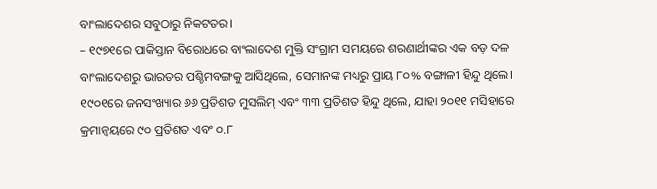ବାଂଲାଦେଶର ସବୁଠାରୁ ନିକଟତର।
– ୧୯୭୧ରେ ପାକିସ୍ତାନ ବିରୋଧରେ ବାଂଲାଦେଶ ମୁକ୍ତି ସଂଗ୍ରାମ ସମୟରେ ଶରଣାର୍ଥୀଙ୍କର ଏକ ବଡ଼ ଦଳ ବାଂଲାଦେଶରୁ ଭାରତର ପଶ୍ଚିମବଙ୍ଗକୁ ଆସିଥିଲେ, ସେମାନଙ୍କ ମଧ୍ୟରୁ ପ୍ରାୟ ୮୦% ବଙ୍ଗାଳୀ ହିନ୍ଦୁ ଥିଲେ। ୧୯୦୧ରେ ଜନସଂଖ୍ୟାର ୬୬ ପ୍ରତିଶତ ମୁସଲିମ୍ ଏବଂ ୩୩ ପ୍ରତିଶତ ହିନ୍ଦୁ ଥିଲେ, ଯାହା ୨୦୧୧ ମସିହାରେ କ୍ରମାନ୍ୱୟରେ ୯୦ ପ୍ରତିଶତ ଏବଂ ୦.୮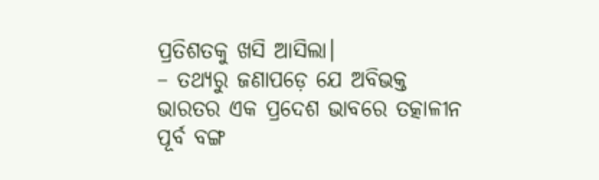ପ୍ରତିଶତକୁ ଖସି ଆସିଲା।
– ତଥ୍ୟରୁ ଜଣାପଡ଼େ ଯେ ଅବିଭକ୍ତ ଭାରତର ଏକ ପ୍ରଦେଶ ଭାବରେ ତତ୍କାଳୀନ ପୂର୍ବ ବଙ୍ଗ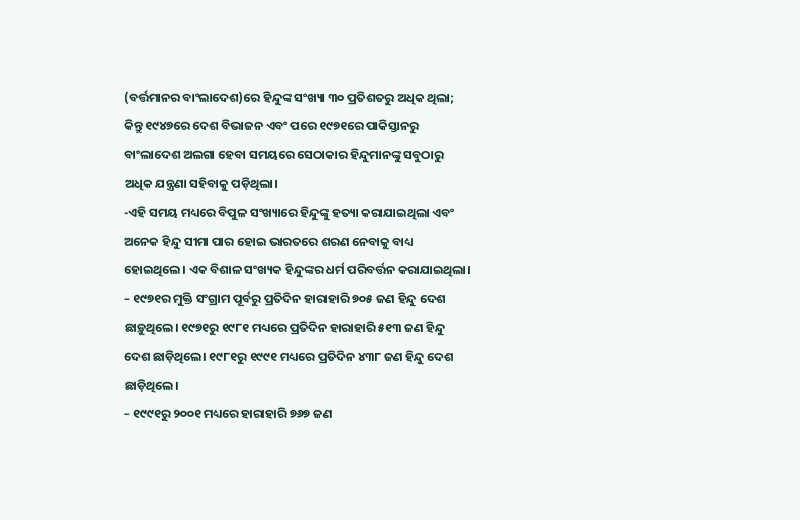(ବର୍ତ୍ତମାନର ବାଂଲାଦେଶ)ରେ ହିନ୍ଦୁଙ୍କ ସଂଖ୍ୟା ୩୦ ପ୍ରତିଶତରୁ ଅଧିକ ଥିଲା; କିନ୍ତୁ ୧୯୪୭ରେ ଦେଶ ବିଭାଜନ ଏବଂ ପରେ ୧୯୭୧ରେ ପାକିସ୍ତାନରୁ ବାଂଲାଦେଶ ଅଲଗା ହେବା ସମୟରେ ସେଠାକାର ହିନ୍ଦୁମାନଙ୍କୁ ସବୁଠାରୁ ଅଧିକ ଯନ୍ତ୍ରଣା ସହିବାକୁ ପଡ଼ିଥିଲା।
-ଏହି ସମୟ ମଧ୍ୟରେ ବିପୁଳ ସଂଖ୍ୟାରେ ହିନ୍ଦୁଙ୍କୁ ହତ୍ୟା କରାଯାଇଥିଲା ଏବଂ ଅନେକ ହିନ୍ଦୁ ସୀମା ପାର ହୋଇ ଭାରତରେ ଶରଣ ନେବାକୁ ବାଧ୍ୟ ହୋଇଥିଲେ। ଏକ ବିଶାଳ ସଂଖ୍ୟକ ହିନ୍ଦୁଙ୍କର ଧର୍ମ ପରିବର୍ତ୍ତନ କରାଯାଇଥିଲା।
– ୧୯୭୧ର ମୁକ୍ତି ସଂଗ୍ରାମ ପୂର୍ବରୁ ପ୍ରତିଦିନ ହାରାହାରି ୭୦୫ ଜଣ ହିନ୍ଦୁ ଦେଶ ଛାଡ଼ୁଥିଲେ। ୧୯୭୧ରୁ ୧୯୮୧ ମଧ୍ୟରେ ପ୍ରତିଦିନ ହାରାହାରି ୫୧୩ ଜଣ ହିନ୍ଦୁ ଦେଶ ଛାଡ଼ିଥିଲେ। ୧୯୮୧ରୁ ୧୯୯୧ ମଧ୍ୟରେ ପ୍ରତିଦିନ ୪୩୮ ଜଣ ହିନ୍ଦୁ ଦେଶ ଛାଡ଼ିଥିଲେ।
– ୧୯୯୧ରୁ ୨୦୦୧ ମଧ୍ୟରେ ହାରାହାରି ୭୬୭ ଜଣ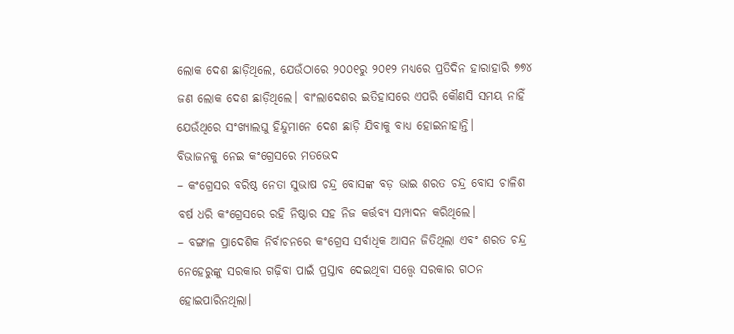ଲୋକ ଦେଶ ଛାଡ଼ିଥିଲେ, ଯେଉଁଠାରେ ୨୦୦୧ରୁ ୨୦୧୨ ମଧ୍ୟରେ ପ୍ରତିଦିନ ହାରାହାରି ୭୭୪ ଜଣ ଲୋକ ଦେଶ ଛାଡ଼ିଥିଲେ। ବାଂଲାଦେଶର ଇତିହାସରେ ଏପରି କୌଣସି ସମୟ ନାହିଁ ଯେଉଁଥିରେ ସଂଖ୍ୟାଲଘୁ ହିନ୍ଦୁମାନେ ଦେଶ ଛାଡ଼ି ଯିବାକୁ ବାଧ୍ୟ ହୋଇନାହାନ୍ତି।
ବିଭାଜନକୁ ନେଇ କଂଗ୍ରେସରେ ମତଭେଦ
– କଂଗ୍ରେସର ବରିଷ୍ଠ ନେତା ସୁଭାଷ ଚନ୍ଦ୍ର ବୋସଙ୍କ ବଡ଼ ଭାଇ ଶରତ ଚନ୍ଦ୍ର ବୋସ ଚାଳିଶ ବର୍ଷ ଧରି କଂଗ୍ରେସରେ ରହି ନିଷ୍ଠାର ସହ ନିଜ କର୍ତ୍ତବ୍ୟ ସମ୍ପାଦନ କରିଥିଲେ।
– ବଙ୍ଗାଳ ପ୍ରାଦେଶିକ ନିର୍ବାଚନରେ କଂଗ୍ରେସ ସର୍ବାଧିକ ଆସନ ଜିତିଥିଲା ଏବଂ ଶରତ ଚନ୍ଦ୍ର ନେହେରୁଙ୍କୁ ସରକାର ଗଢ଼ିବା ପାଇଁ ପ୍ରସ୍ତାବ ଦେଇଥିବା ସତ୍ତ୍ୱେ ସରକାର ଗଠନ ହୋଇପାରିନଥିଲା।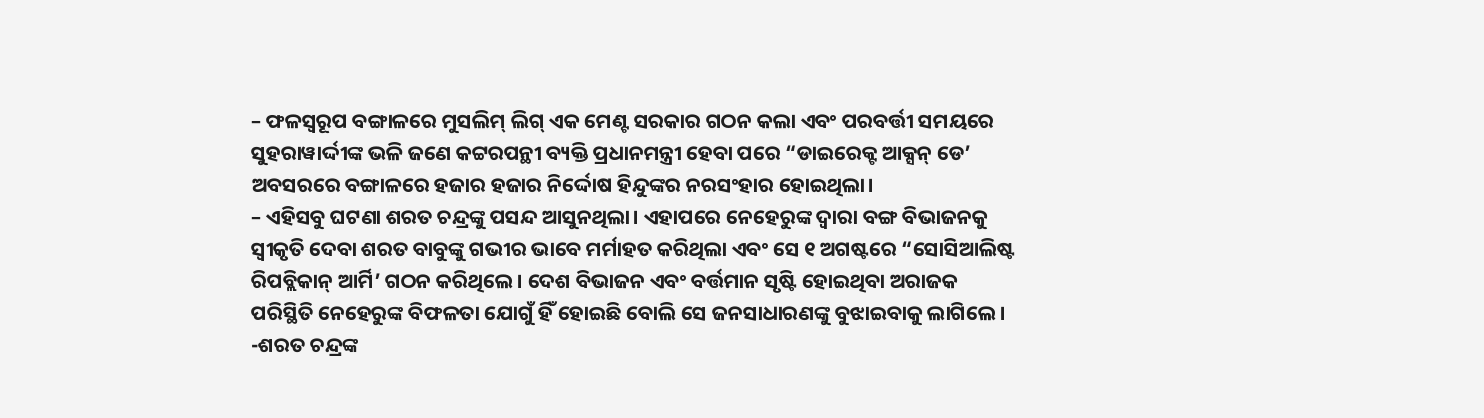– ଫଳସ୍ୱରୂପ ବଙ୍ଗାଳରେ ମୁସଲିମ୍ ଲିଗ୍ ଏକ ମେଣ୍ଟ ସରକାର ଗଠନ କଲା ଏବଂ ପରବର୍ତ୍ତୀ ସମୟରେ ସୁହରାୱାର୍ଦ୍ଦୀଙ୍କ ଭଳି ଜଣେ କଟ୍ଟରପନ୍ଥୀ ବ୍ୟକ୍ତି ପ୍ରଧାନମନ୍ତ୍ରୀ ହେବା ପରେ “ଡାଇରେକ୍ଟ ଆକ୍ସନ୍ ଡେ’ ଅବସରରେ ବଙ୍ଗାଳରେ ହଜାର ହଜାର ନିର୍ଦ୍ଦୋଷ ହିନ୍ଦୁଙ୍କର ନରସଂହାର ହୋଇଥିଲା।
– ଏହିସବୁ ଘଟଣା ଶରତ ଚନ୍ଦ୍ରଙ୍କୁ ପସନ୍ଦ ଆସୁନଥିଲା। ଏହାପରେ ନେହେରୁଙ୍କ ଦ୍ୱାରା ବଙ୍ଗ ବିଭାଜନକୁ ସ୍ୱୀକୃତି ଦେବା ଶରତ ବାବୁଙ୍କୁ ଗଭୀର ଭାବେ ମର୍ମାହତ କରିଥିଲା ଏବଂ ସେ ୧ ଅଗଷ୍ଟରେ “ସୋସିଆଲିଷ୍ଟ ରିପବ୍ଲିକାନ୍ ଆର୍ମି’ ଗଠନ କରିଥିଲେ। ଦେଶ ବିଭାଜନ ଏବଂ ବର୍ତ୍ତମାନ ସୃଷ୍ଟି ହୋଇଥିବା ଅରାଜକ ପରିସ୍ଥିତି ନେହେରୁଙ୍କ ବିଫଳତା ଯୋଗୁଁ ହିଁ ହୋଇଛି ବୋଲି ସେ ଜନସାଧାରଣଙ୍କୁ ବୁଝାଇବାକୁ ଲାଗିଲେ।
-ଶରତ ଚନ୍ଦ୍ରଙ୍କ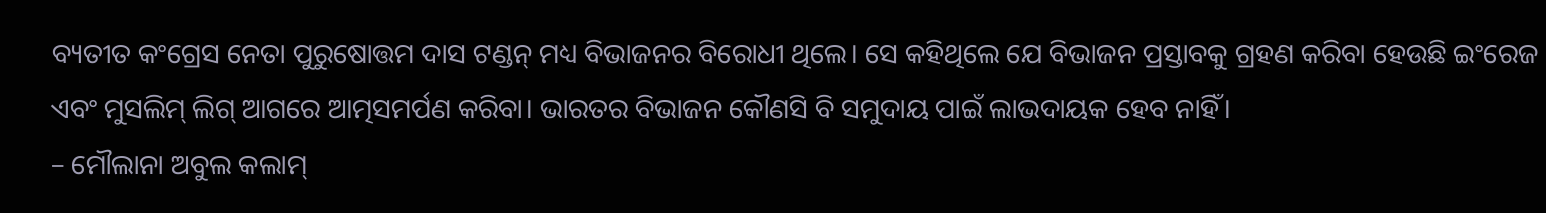ବ୍ୟତୀତ କଂଗ୍ରେସ ନେତା ପୁରୁଷୋତ୍ତମ ଦାସ ଟଣ୍ଡନ୍ ମଧ୍ୟ ବିଭାଜନର ବିରୋଧୀ ଥିଲେ। ସେ କହିଥିଲେ ଯେ ବିଭାଜନ ପ୍ରସ୍ତାବକୁ ଗ୍ରହଣ କରିବା ହେଉଛି ଇଂରେଜ ଏବଂ ମୁସଲିମ୍ ଲିଗ୍ ଆଗରେ ଆତ୍ମସମର୍ପଣ କରିବା। ଭାରତର ବିଭାଜନ କୌଣସି ବି ସମୁଦାୟ ପାଇଁ ଲାଭଦାୟକ ହେବ ନାହିଁ।
– ମୌଲାନା ଅବୁଲ କଲାମ୍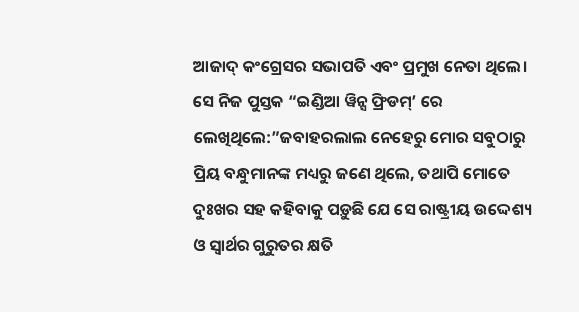ଆଜାଦ୍ କଂଗ୍ରେସର ସଭାପତି ଏବଂ ପ୍ରମୁଖ ନେତା ଥିଲେ। ସେ ନିଜ ପୁସ୍ତକ “ଇଣ୍ଡିଆ ୱିନ୍ସ ଫ୍ରିଡମ୍’ ରେ ଲେଖିଥିଲେ:”ଜବାହରଲାଲ ନେହେରୁ ମୋର ସବୁଠାରୁ ପ୍ରିୟ ବନ୍ଧୁମାନଙ୍କ ମଧ୍ୟରୁ ଜଣେ ଥିଲେ, ତଥାପି ମୋତେ ଦୁଃଖର ସହ କହିବାକୁ ପଡ଼ୁଛି ଯେ ସେ ରାଷ୍ଟ୍ରୀୟ ଉଦ୍ଦେଶ୍ୟ ଓ ସ୍ୱାର୍ଥର ଗୁରୁତର କ୍ଷତି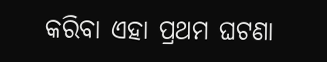କରିବା ଏହା ପ୍ରଥମ ଘଟଣା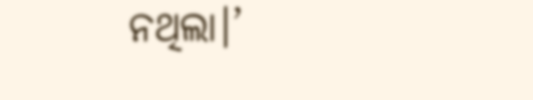ନଥିଲା।’